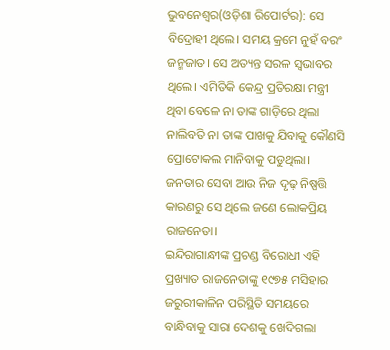ଭୁବନେଶ୍ୱର(ଓଡ଼ିଶା ରିପୋର୍ଟର): ସେ ବିଦ୍ରୋହୀ ଥିଲେ। ସମୟ କ୍ରମେ ନୁହଁ ବରଂ ଜନ୍ମଜାତ। ସେ ଅତ୍ୟନ୍ତ ସରଳ ସ୍ୱଭାବର ଥିଲେ। ଏମିତିକି କେନ୍ଦ୍ର ପ୍ରତିରକ୍ଷା ମନ୍ତ୍ରୀ ଥିବା ବେଳେ ନା ତାଙ୍କ ଗାଡ଼ିରେ ଥିଲା ନାଲିବତି ନା ତାଙ୍କ ପାଖକୁ ଯିବାକୁ କୌଣସି ପ୍ରୋଟୋକଲ ମାନିବାକୁ ପଡୁଥିଲା। ଜନତାର ସେବା ଆଉ ନିଜ ଦୃଢ଼ ନିଷ୍ପତ୍ତି କାରଣରୁ ସେ ଥିଲେ ଜଣେ ଲୋକପ୍ରିୟ ରାଜନେତା।
ଇନ୍ଦିରାଗାନ୍ଧୀଙ୍କ ପ୍ରଚଣ୍ଡ ବିରୋଧୀ ଏହି ପ୍ରଖ୍ୟାତ ରାଜନେତାଙ୍କୁ ୧୯୭୫ ମସିହାର ଜରୁରୀକାଳିନ ପରିସ୍ଥିତି ସମୟରେ ବାନ୍ଧିବାକୁ ସାରା ଦେଶକୁ ଖେଦିଗଲା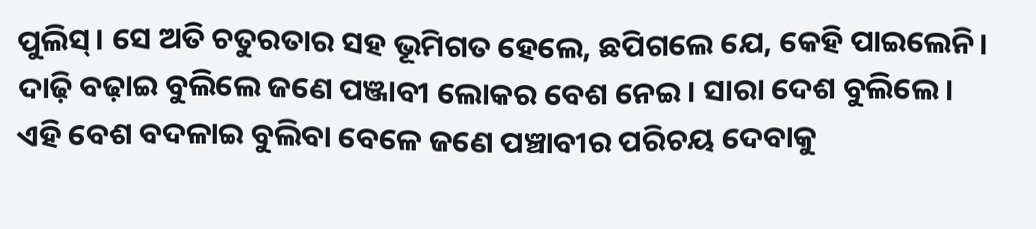ପୁଲିସ୍। ସେ ଅତି ଚତୁରତାର ସହ ଭୂମିଗତ ହେଲେ, ଛପିଗଲେ ଯେ, କେହି ପାଇଲେନି। ଦାଢ଼ି ବଢ଼ାଇ ବୁଲିଲେ ଜଣେ ପଞ୍ଜାବୀ ଲୋକର ବେଶ ନେଇ। ସାରା ଦେଶ ବୁଲିଲେ। ଏହି ବେଶ ବଦଳାଇ ବୁଲିବା ବେଳେ ଜଣେ ପଞ୍ଚାବୀର ପରିଚୟ ଦେବାକୁ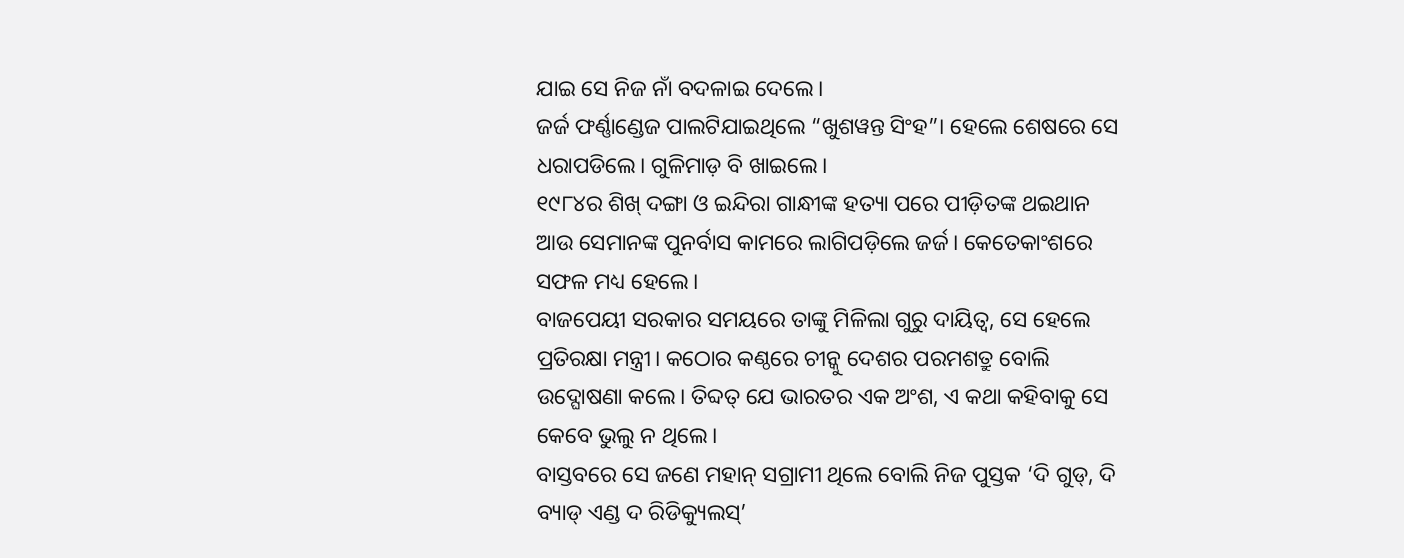ଯାଇ ସେ ନିଜ ନାଁ ବଦଳାଇ ଦେଲେ।
ଜର୍ଜ ଫର୍ଣ୍ଣାଣ୍ଡେଜ ପାଲଟିଯାଇଥିଲେ “ଖୁଶୱନ୍ତ ସିଂହ”। ହେଲେ ଶେଷରେ ସେ ଧରାପଡିଲେ। ଗୁଳିମାଡ଼ ବି ଖାଇଲେ।
୧୯୮୪ର ଶିଖ୍ ଦଙ୍ଗା ଓ ଇନ୍ଦିରା ଗାନ୍ଧୀଙ୍କ ହତ୍ୟା ପରେ ପୀଡ଼ିତଙ୍କ ଥଇଥାନ ଆଉ ସେମାନଙ୍କ ପୁନର୍ବାସ କାମରେ ଲାଗିପଡ଼ିଲେ ଜର୍ଜ। କେତେକାଂଶରେ ସଫଳ ମଧ୍ୟ ହେଲେ।
ବାଜପେୟୀ ସରକାର ସମୟରେ ତାଙ୍କୁ ମିଳିଲା ଗୁରୁ ଦାୟିତ୍ୱ, ସେ ହେଲେ ପ୍ରତିରକ୍ଷା ମନ୍ତ୍ରୀ। କଠୋର କଣ୍ଠରେ ଚୀନ୍କୁ ଦେଶର ପରମଶତ୍ରୁ ବୋଲି ଉଦ୍ଘୋଷଣା କଲେ। ତିବ୍ଦତ୍ ଯେ ଭାରତର ଏକ ଅଂଶ, ଏ କଥା କହିବାକୁ ସେ କେବେ ଭୁଲୁ ନ ଥିଲେ।
ବାସ୍ତବରେ ସେ ଜଣେ ମହାନ୍ ସଗ୍ରାମୀ ଥିଲେ ବୋଲି ନିଜ ପୁସ୍ତକ ‘ଦି ଗୁଡ୍, ଦି ବ୍ୟାଡ୍ ଏଣ୍ଡ ଦ ରିଡିକ୍ୟୁଲସ୍’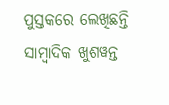ପୁସ୍ତକରେ ଲେଖିଛନ୍ତି ସାମ୍ବାଦିକ ଖୁଶୱନ୍ତ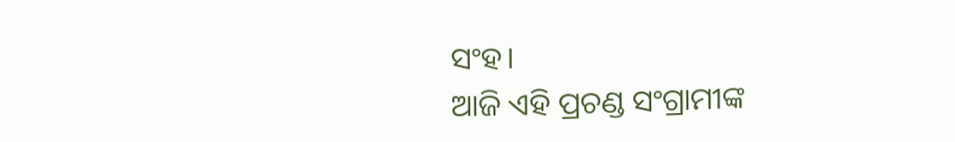ସଂହ।
ଆଜି ଏହି ପ୍ରଚଣ୍ଡ ସଂଗ୍ରାମୀଙ୍କ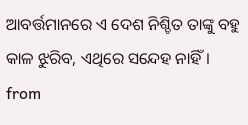ଆବର୍ତ୍ତମାନରେ ଏ ଦେଶ ନିଶ୍ଚିତ ତାଙ୍କୁ ବହୁ କାଳ ଝୁରିବ, ଏଥିରେ ସନ୍ଦେହ ନାହିଁ।
from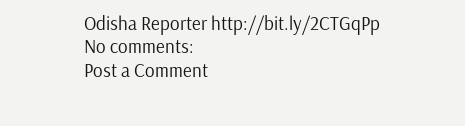Odisha Reporter http://bit.ly/2CTGqPp
No comments:
Post a Comment